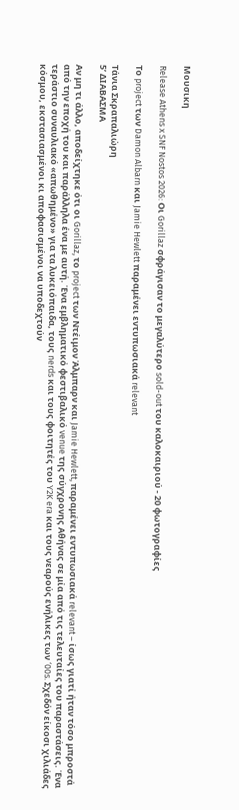Μουσικη

Release Athens x SNF Nostos 2026: Οι Gorillaz σφράγισαν το μεγαλύτερο sold-out του καλοκαιριού - 20 φωτογραφίες

Το project των Damon Albarn και Jamie Hewlett παραμένει εντυπωσιακά relevant

Τάνια Σκραπαλιώρη
5’ ΔΙΑΒΑΣΜΑ

Αν μη τι άλλο, αποδείχτηκε ότι οι Gorillaz, το project των Ντέιμον Άλμπαρν και Jamie Hewlett, παραμένει εντυπωσιακά relevant – ίσως γιατί ήταν τόσο μπροστά από την εποχή του και παράλληλα ένα με αυτή. Ένα εμβληματικό φεστιβαλικό venue της σύγχρονης Αθήνας σε μία από τις τελευταίες του παραστάσεις. Ένα τεράστιο συναυλιακό «απωθημένο» για τα λυκειόπαιδα, τους nerds και τους φοιτητές του Y2K era και τους νεαρούς ενήλικες των ‘00s. Σχεδόν είκοσι χιλιάδες κόσμου, εκστασιασμένοι κι αποφασισμένοι να υποδεχτούν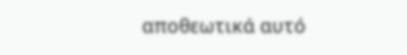αποθεωτικά αυτό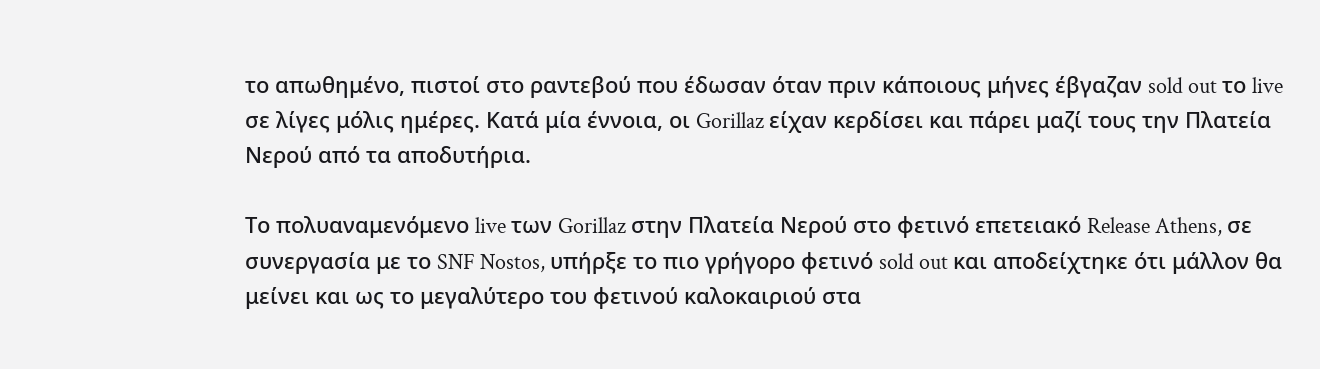το απωθημένο, πιστοί στο ραντεβού που έδωσαν όταν πριν κάποιους μήνες έβγαζαν sold out το live σε λίγες μόλις ημέρες. Κατά μία έννοια, οι Gorillaz είχαν κερδίσει και πάρει μαζί τους την Πλατεία Νερού από τα αποδυτήρια.

Το πολυαναμενόμενο live των Gorillaz στην Πλατεία Νερού στο φετινό επετειακό Release Athens, σε συνεργασία με το SNF Nostos, υπήρξε το πιο γρήγορο φετινό sold out και αποδείχτηκε ότι μάλλον θα μείνει και ως το μεγαλύτερο του φετινού καλοκαιριού στα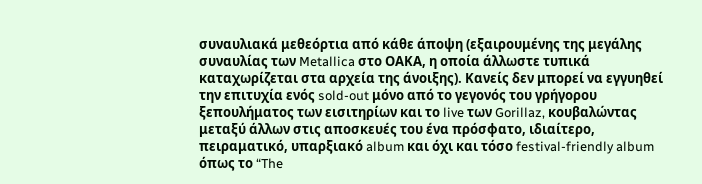συναυλιακά μεθεόρτια από κάθε άποψη (εξαιρουμένης της μεγάλης συναυλίας των Metallica στο ΟΑΚΑ, η οποία άλλωστε τυπικά καταχωρίζεται στα αρχεία της άνοιξης). Κανείς δεν μπορεί να εγγυηθεί την επιτυχία ενός sold-out μόνο από το γεγονός του γρήγορου ξεπουλήματος των εισιτηρίων και το live των Gorillaz, κουβαλώντας μεταξύ άλλων στις αποσκευές του ένα πρόσφατο, ιδιαίτερο, πειραματικό, υπαρξιακό album και όχι και τόσο festival-friendly album όπως το “The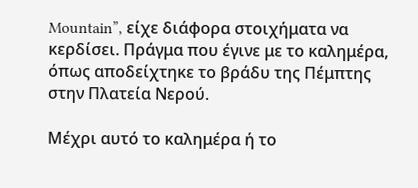Mountain”, είχε διάφορα στοιχήματα να κερδίσει. Πράγμα που έγινε με το καλημέρα, όπως αποδείχτηκε το βράδυ της Πέμπτης στην Πλατεία Νερού.

Μέχρι αυτό το καλημέρα ή το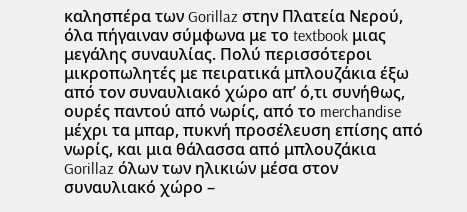καλησπέρα των Gorillaz στην Πλατεία Νερού, όλα πήγαιναν σύμφωνα με το textbook μιας μεγάλης συναυλίας. Πολύ περισσότεροι μικροπωλητές με πειρατικά μπλουζάκια έξω από τον συναυλιακό χώρο απ’ ό,τι συνήθως, ουρές παντού από νωρίς, από το merchandise μέχρι τα μπαρ, πυκνή προσέλευση επίσης από νωρίς, και μια θάλασσα από μπλουζάκια Gorillaz όλων των ηλικιών μέσα στον συναυλιακό χώρο –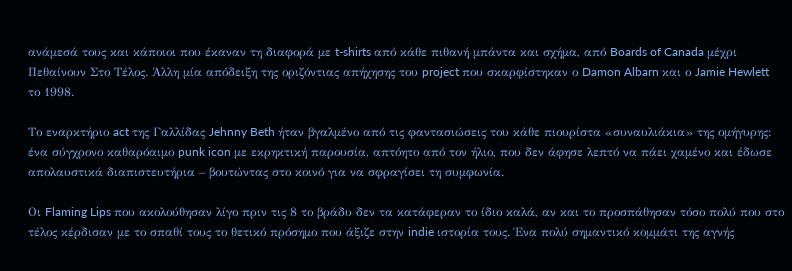ανάμεσά τους και κάποιοι που έκαναν τη διαφορά με t-shirts από κάθε πιθανή μπάντα και σχήμα, από Boards of Canada μέχρι Πεθαίνουν Στο Τέλος. Άλλη μία απόδειξη της οριζόντιας απήχησης του project που σκαρφίστηκαν ο Damon Albarn και ο Jamie Hewlett το 1998.

Το εναρκτήριο act της Γαλλίδας Jehnny Beth ήταν βγαλμένο από τις φαντασιώσεις του κάθε πιουρίστα «συναυλιάκια» της ομήγυρης: ένα σύγχρονο καθαρόαιμο punk icon με εκρηκτική παρουσία, απτόητο από τον ήλιο, που δεν άφησε λεπτό να πάει χαμένο και έδωσε απολαυστικά διαπιστευτήρια – βουτώντας στο κοινό για να σφραγίσει τη συμφωνία.

Οι Flaming Lips που ακολούθησαν λίγο πριν τις 8 το βράδυ δεν τα κατάφεραν το ίδιο καλά, αν και το προσπάθησαν τόσο πολύ που στο τέλος κέρδισαν με το σπαθί τους το θετικό πρόσημο που άξιζε στην indie ιστορία τους. Ένα πολύ σημαντικό κομμάτι της αγνής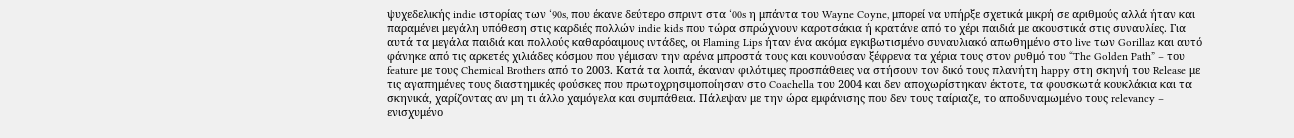ψυχεδελικής indie ιστορίας των ‘90s, που έκανε δεύτερο σπριντ στα ‘00s η μπάντα του Wayne Coyne, μπορεί να υπήρξε σχετικά μικρή σε αριθμούς αλλά ήταν και παραμένει μεγάλη υπόθεση στις καρδιές πολλών indie kids που τώρα σπρώχνουν καροτσάκια ή κρατάνε από το χέρι παιδιά με ακουστικά στις συναυλίες. Για αυτά τα μεγάλα παιδιά και πολλούς καθαρόαιμους ιντάδες, οι Flaming Lips ήταν ένα ακόμα εγκιβωτισμένο συναυλιακό απωθημένο στο live των Gorillaz και αυτό φάνηκε από τις αρκετές χιλιάδες κόσμου που γέμισαν την αρένα μπροστά τους και κουνούσαν ξέφρενα τα χέρια τους στον ρυθμό του “The Golden Path” – του feature με τους Chemical Brothers από το 2003. Κατά τα λοιπά, έκαναν φιλότιμες προσπάθειες να στήσουν τον δικό τους πλανήτη happy στη σκηνή του Release με τις αγαπημένες τους διαστημικές φούσκες που πρωτοχρησιμοποίησαν στο Coachella του 2004 και δεν αποχωρίστηκαν έκτοτε, τα φουσκωτά κουκλάκια και τα σκηνικά, χαρίζοντας αν μη τι άλλο χαμόγελα και συμπάθεια. Πάλεψαν με την ώρα εμφάνισης που δεν τους ταίριαζε, το αποδυναμωμένο τους relevancy – ενισχυμένο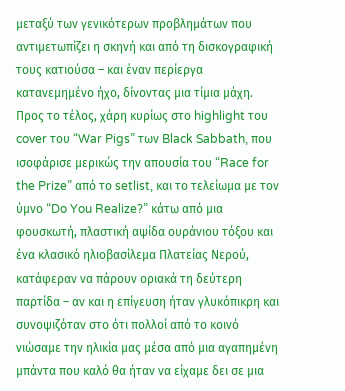μεταξύ των γενικότερων προβλημάτων που αντιμετωπίζει η σκηνή και από τη δισκογραφική τους κατιούσα – και έναν περίεργα κατανεμημένο ήχο, δίνοντας μια τίμια μάχη. Προς το τέλος, χάρη κυρίως στο highlight του cover του “War Pigs” των Black Sabbath, που ισοφάρισε μερικώς την απουσία του “Race for the Prize” από το setlist, και το τελείωμα με τον ύμνο “Do You Realize?” κάτω από μια φουσκωτή, πλαστική αψίδα ουράνιου τόξου και ένα κλασικό ηλιοβασίλεμα Πλατείας Νερού, κατάφεραν να πάρουν οριακά τη δεύτερη παρτίδα – αν και η επίγευση ήταν γλυκόπικρη και συνοψιζόταν στο ότι πολλοί από το κοινό νιώσαμε την ηλικία μας μέσα από μια αγαπημένη μπάντα που καλό θα ήταν να είχαμε δει σε μια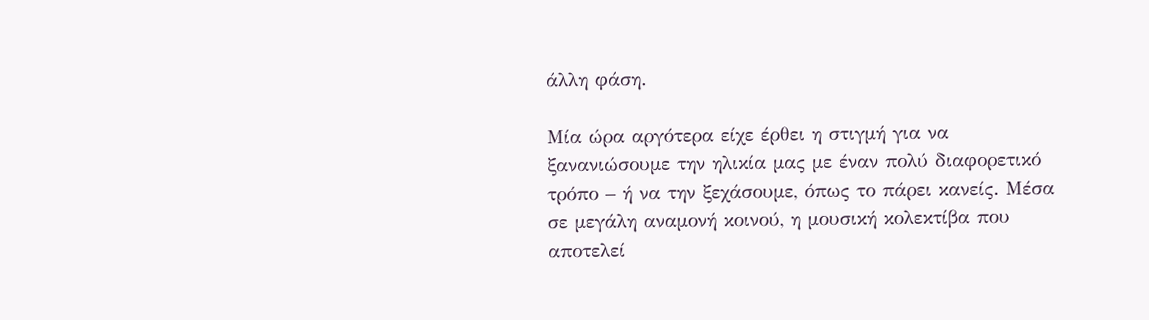άλλη φάση.

Μία ώρα αργότερα είχε έρθει η στιγμή για να ξανανιώσουμε την ηλικία μας με έναν πολύ διαφορετικό τρόπο – ή να την ξεχάσουμε, όπως το πάρει κανείς. Μέσα σε μεγάλη αναμονή κοινού, η μουσική κολεκτίβα που αποτελεί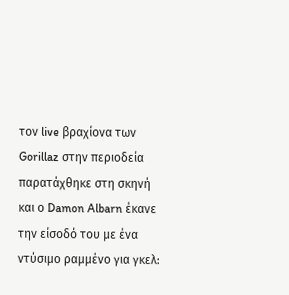τον live βραχίονα των Gorillaz στην περιοδεία παρατάχθηκε στη σκηνή και ο Damon Albarn έκανε την είσοδό του με ένα ντύσιμο ραμμένο για γκελ: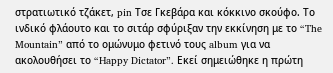στρατιωτικό τζάκετ, pin Τσε Γκεβάρα και κόκκινο σκούφο. Το ινδικό φλάουτο και το σιτάρ σφύριξαν την εκκίνηση με το “The Mountain” από το ομώνυμο φετινό τους album για να ακολουθήσει το “Happy Dictator”. Εκεί σημειώθηκε η πρώτη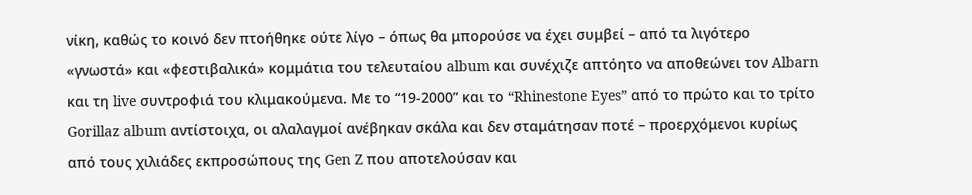νίκη, καθώς το κοινό δεν πτοήθηκε ούτε λίγο – όπως θα μπορούσε να έχει συμβεί – από τα λιγότερο «γνωστά» και «φεστιβαλικά» κομμάτια του τελευταίου album και συνέχιζε απτόητο να αποθεώνει τον Albarn και τη live συντροφιά του κλιμακούμενα. Με το “19-2000” και το “Rhinestone Eyes” από το πρώτο και το τρίτο Gorillaz album αντίστοιχα, οι αλαλαγμοί ανέβηκαν σκάλα και δεν σταμάτησαν ποτέ – προερχόμενοι κυρίως από τους χιλιάδες εκπροσώπους της Gen Z που αποτελούσαν και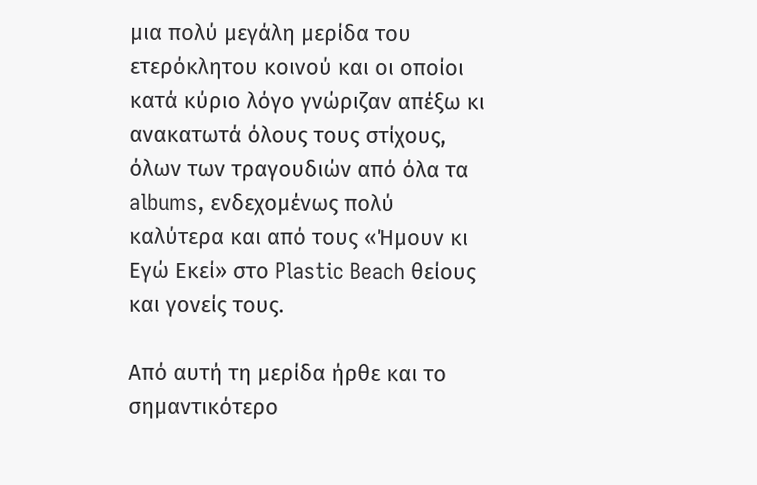μια πολύ μεγάλη μερίδα του ετερόκλητου κοινού και οι οποίοι κατά κύριο λόγο γνώριζαν απέξω κι ανακατωτά όλους τους στίχους, όλων των τραγουδιών από όλα τα albums, ενδεχομένως πολύ καλύτερα και από τους «Ήμουν κι Εγώ Εκεί» στο Plastic Beach θείους και γονείς τους.

Από αυτή τη μερίδα ήρθε και το σημαντικότερο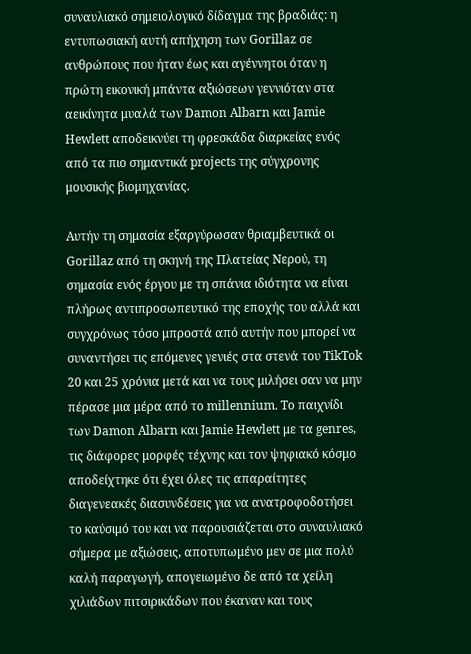συναυλιακό σημειολογικό δίδαγμα της βραδιάς: η εντυπωσιακή αυτή απήχηση των Gorillaz σε ανθρώπους που ήταν έως και αγέννητοι όταν η πρώτη εικονική μπάντα αξιώσεων γεννιόταν στα αεικίνητα μυαλά των Damon Albarn και Jamie Hewlett αποδεικνύει τη φρεσκάδα διαρκείας ενός από τα πιο σημαντικά projects της σύγχρονης μουσικής βιομηχανίας.

Αυτήν τη σημασία εξαργύρωσαν θριαμβευτικά οι Gorillaz από τη σκηνή της Πλατείας Νερού, τη σημασία ενός έργου με τη σπάνια ιδιότητα να είναι πλήρως αντιπροσωπευτικό της εποχής του αλλά και συγχρόνως τόσο μπροστά από αυτήν που μπορεί να συναντήσει τις επόμενες γενιές στα στενά του TikTok 20 και 25 χρόνια μετά και να τους μιλήσει σαν να μην πέρασε μια μέρα από το millennium. Το παιχνίδι των Damon Albarn και Jamie Hewlett με τα genres, τις διάφορες μορφές τέχνης και τον ψηφιακό κόσμο αποδείχτηκε ότι έχει όλες τις απαραίτητες διαγενεακές διασυνδέσεις για να ανατροφοδοτήσει το καύσιμό του και να παρουσιάζεται στο συναυλιακό σήμερα με αξιώσεις, αποτυπωμένο μεν σε μια πολύ καλή παραγωγή, απογειωμένο δε από τα χείλη χιλιάδων πιτσιρικάδων που έκαναν και τους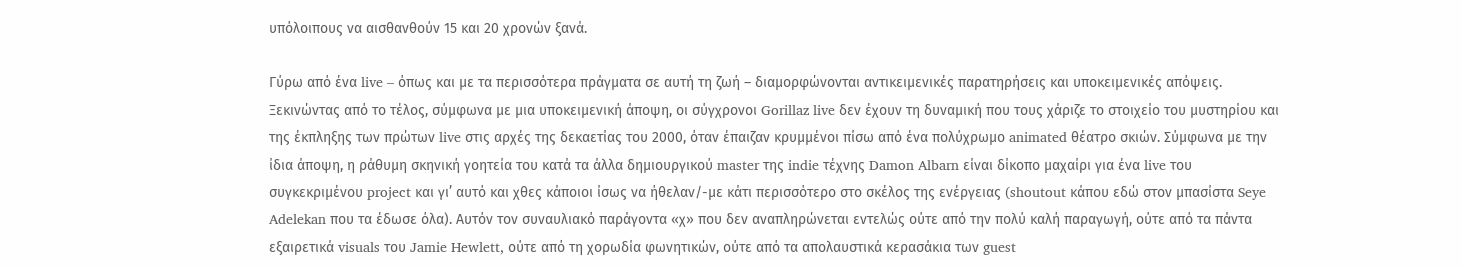υπόλοιπους να αισθανθούν 15 και 20 χρονών ξανά.

Γύρω από ένα live – όπως και με τα περισσότερα πράγματα σε αυτή τη ζωή – διαμορφώνονται αντικειμενικές παρατηρήσεις και υποκειμενικές απόψεις. Ξεκινώντας από το τέλος, σύμφωνα με μια υποκειμενική άποψη, οι σύγχρονοι Gorillaz live δεν έχουν τη δυναμική που τους χάριζε το στοιχείο του μυστηρίου και της έκπληξης των πρώτων live στις αρχές της δεκαετίας του 2000, όταν έπαιζαν κρυμμένοι πίσω από ένα πολύχρωμο animated θέατρο σκιών. Σύμφωνα με την ίδια άποψη, η ράθυμη σκηνική γοητεία του κατά τα άλλα δημιουργικού master της indie τέχνης Damon Albarn είναι δίκοπο μαχαίρι για ένα live του συγκεκριμένου project και γι’ αυτό και χθες κάποιοι ίσως να ήθελαν/-με κάτι περισσότερο στο σκέλος της ενέργειας (shoutout κάπου εδώ στον μπασίστα Seye Adelekan που τα έδωσε όλα). Αυτόν τον συναυλιακό παράγοντα «χ» που δεν αναπληρώνεται εντελώς ούτε από την πολύ καλή παραγωγή, ούτε από τα πάντα εξαιρετικά visuals του Jamie Hewlett, ούτε από τη χορωδία φωνητικών, ούτε από τα απολαυστικά κερασάκια των guest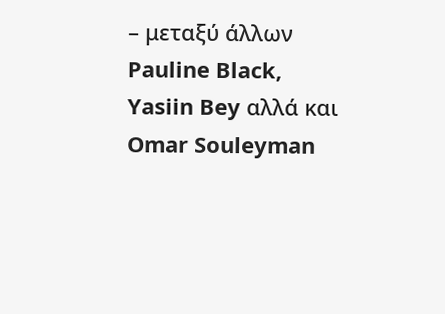– μεταξύ άλλων Pauline Black, Yasiin Bey αλλά και Omar Souleyman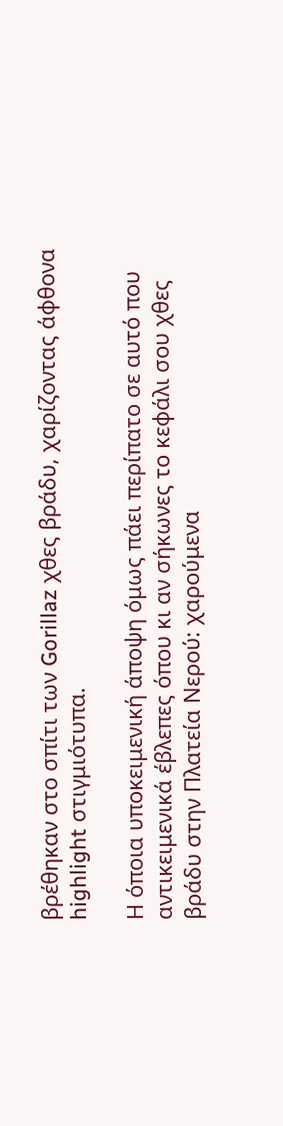βρέθηκαν στο σπίτι των Gorillaz χθες βράδυ, χαρίζοντας άφθονα highlight στιγμιότυπα.

Η όποια υποκειμενική άποψη όμως πάει περίπατο σε αυτό που αντικειμενικά έβλεπες όπου κι αν σήκωνες το κεφάλι σου χθες βράδυ στην Πλατεία Νερού: χαρούμενα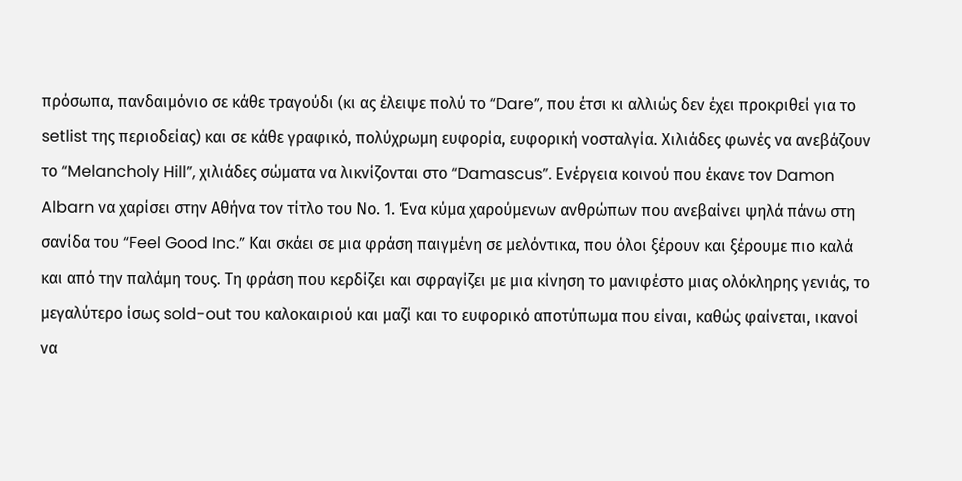πρόσωπα, πανδαιμόνιο σε κάθε τραγούδι (κι ας έλειψε πολύ το “Dare”, που έτσι κι αλλιώς δεν έχει προκριθεί για το setlist της περιοδείας) και σε κάθε γραφικό, πολύχρωμη ευφορία, ευφορική νοσταλγία. Χιλιάδες φωνές να ανεβάζουν το “Melancholy Hill”, χιλιάδες σώματα να λικνίζονται στο “Damascus”. Ενέργεια κοινού που έκανε τον Damon Albarn να χαρίσει στην Αθήνα τον τίτλο του Νο. 1. Ένα κύμα χαρούμενων ανθρώπων που ανεβαίνει ψηλά πάνω στη σανίδα του “Feel Good Inc.” Και σκάει σε μια φράση παιγμένη σε μελόντικα, που όλοι ξέρουν και ξέρουμε πιο καλά και από την παλάμη τους. Τη φράση που κερδίζει και σφραγίζει με μια κίνηση το μανιφέστο μιας ολόκληρης γενιάς, το μεγαλύτερο ίσως sold-out του καλοκαιριού και μαζί και το ευφορικό αποτύπωμα που είναι, καθώς φαίνεται, ικανοί να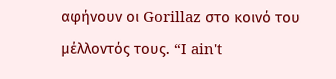αφήνουν οι Gorillaz στο κοινό του μέλλοντός τους. “I ain't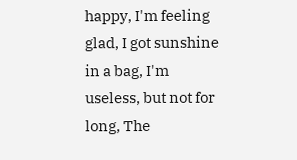happy, I'm feeling glad, I got sunshine in a bag, I'm useless, but not for long, The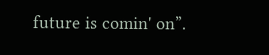future is comin' on”.